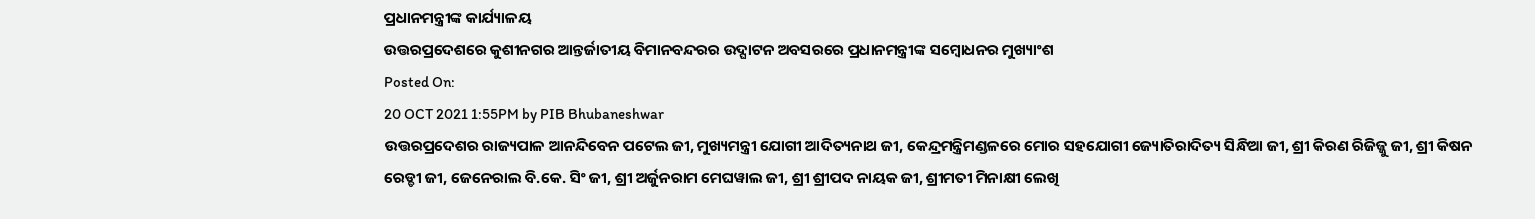ପ୍ରଧାନମନ୍ତ୍ରୀଙ୍କ କାର୍ଯ୍ୟାଳୟ
ଉତ୍ତରପ୍ରଦେଶରେ କୁଶୀନଗର ଆନ୍ତର୍ଜାତୀୟ ବିମାନବନ୍ଦରର ଉଦ୍ଘାଟନ ଅବସରରେ ପ୍ରଧାନମନ୍ତ୍ରୀଙ୍କ ସମ୍ବୋଧନର ମୁଖ୍ୟାଂଶ
Posted On:
20 OCT 2021 1:55PM by PIB Bhubaneshwar
ଉତ୍ତରପ୍ରଦେଶର ରାଜ୍ୟପାଳ ଆନନ୍ଦିବେନ ପଟେଲ ଜୀ, ମୁଖ୍ୟମନ୍ତ୍ରୀ ଯୋଗୀ ଆଦିତ୍ୟନାଥ ଜୀ, କେନ୍ଦ୍ରମନ୍ତ୍ରିମଣ୍ଡଳରେ ମୋର ସହଯୋଗୀ ଜ୍ୟୋତିରାଦିତ୍ୟ ସିନ୍ଧିଆ ଜୀ, ଶ୍ରୀ କିରଣ ରିଜିଜ୍ଜୁ ଜୀ, ଶ୍ରୀ କିଷନ ରେଡ୍ଡୀ ଜୀ, ଜେନେରାଲ ବି.କେ. ସିଂ ଜୀ, ଶ୍ରୀ ଅର୍ଜୁନରାମ ମେଘୱାଲ ଜୀ, ଶ୍ରୀ ଶ୍ରୀପଦ ନାୟକ ଜୀ, ଶ୍ରୀମତୀ ମିନାକ୍ଷୀ ଲେଖି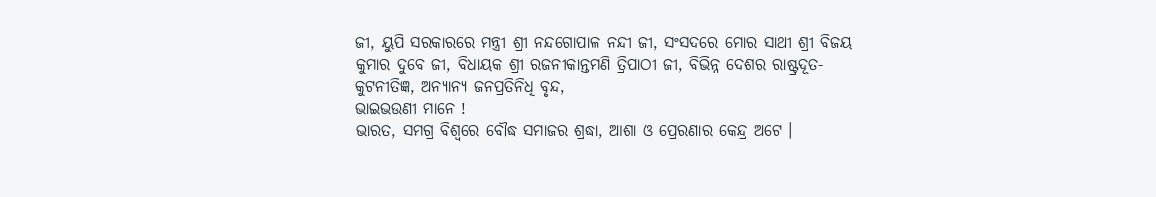ଜୀ, ୟୁପି ସରକାରରେ ମନ୍ତ୍ରୀ ଶ୍ରୀ ନନ୍ଦଗୋପାଳ ନନ୍ଦୀ ଜୀ, ସଂସଦରେ ମୋର ସାଥୀ ଶ୍ରୀ ବିଜୟ କୁମାର ଦୁବେ ଜୀ, ବିଧାୟକ ଶ୍ରୀ ରଜନୀକାନ୍ତମଣି ତ୍ରିପାଠୀ ଜୀ, ବିଭିନ୍ନ ଦେଶର ରାଷ୍ଟ୍ରଦୂତ-କୁଟନୀତିଜ୍ଞ, ଅନ୍ୟାନ୍ୟ ଜନପ୍ରତିନିଧି ବୃନ୍ଦ,
ଭାଇଭଉଣୀ ମାନେ !
ଭାରତ, ସମଗ୍ର ବିଶ୍ୱରେ ବୌଦ୍ଧ ସମାଜର ଶ୍ରଦ୍ଧା, ଆଶା ଓ ପ୍ରେରଣାର କେନ୍ଦ୍ର ଅଟେ ।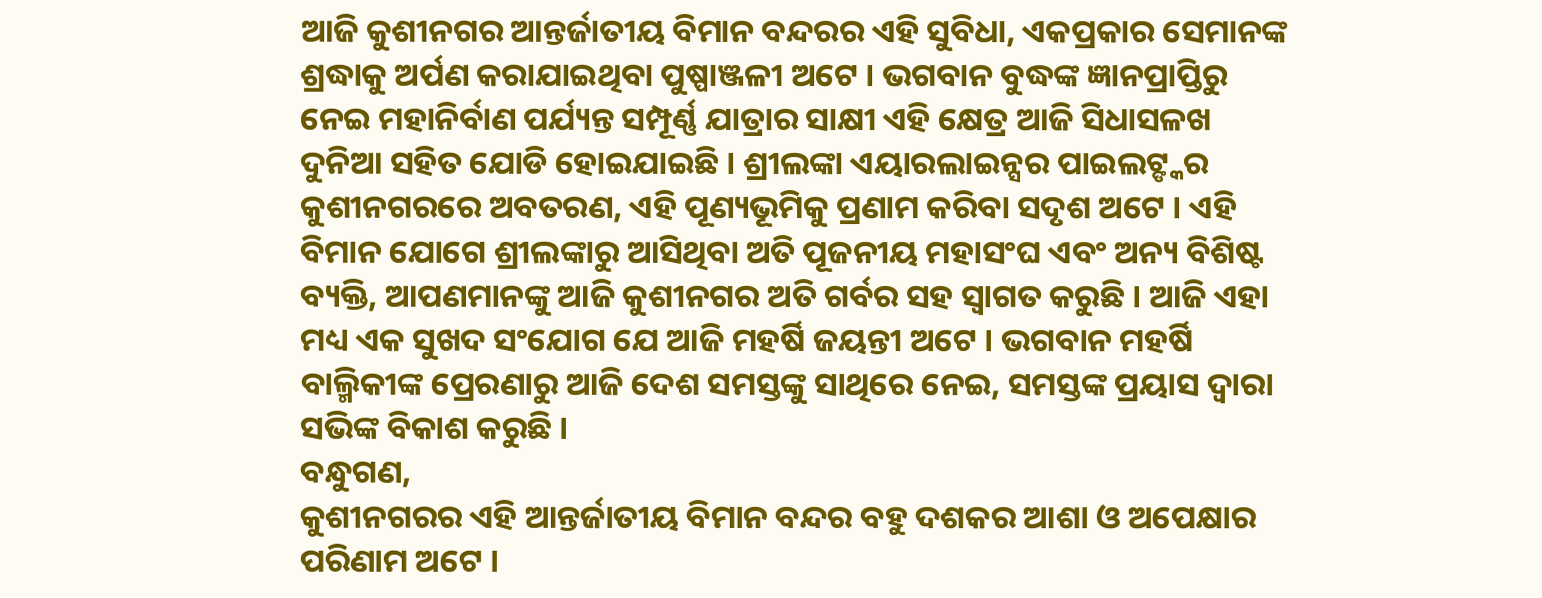ଆଜି କୁଶୀନଗର ଆନ୍ତର୍ଜାତୀୟ ବିମାନ ବନ୍ଦରର ଏହି ସୁବିଧା, ଏକପ୍ରକାର ସେମାନଙ୍କ ଶ୍ରଦ୍ଧାକୁ ଅର୍ପଣ କରାଯାଇଥିବା ପୁଷ୍ପାଞ୍ଜଳୀ ଅଟେ । ଭଗବାନ ବୁଦ୍ଧଙ୍କ ଜ୍ଞାନପ୍ରାପ୍ତିରୁ ନେଇ ମହାନିର୍ବାଣ ପର୍ଯ୍ୟନ୍ତ ସମ୍ପୂର୍ଣ୍ଣ ଯାତ୍ରାର ସାକ୍ଷୀ ଏହି କ୍ଷେତ୍ର ଆଜି ସିଧାସଳଖ ଦୁନିଆ ସହିତ ଯୋଡି ହୋଇଯାଇଛି । ଶ୍ରୀଲଙ୍କା ଏୟାରଲାଇନ୍ସର ପାଇଲଟ୍ଙ୍କର କୁଶୀନଗରରେ ଅବତରଣ, ଏହି ପୂଣ୍ୟଭୂମିକୁ ପ୍ରଣାମ କରିବା ସଦୃଶ ଅଟେ । ଏହି ବିମାନ ଯୋଗେ ଶ୍ରୀଲଙ୍କାରୁ ଆସିଥିବା ଅତି ପୂଜନୀୟ ମହାସଂଘ ଏବଂ ଅନ୍ୟ ବିଶିଷ୍ଟ ବ୍ୟକ୍ତି, ଆପଣମାନଙ୍କୁ ଆଜି କୁଶୀନଗର ଅତି ଗର୍ବର ସହ ସ୍ୱାଗତ କରୁଛି । ଆଜି ଏହା ମଧ୍ୟ ଏକ ସୁଖଦ ସଂଯୋଗ ଯେ ଆଜି ମହର୍ଷି ଜୟନ୍ତୀ ଅଟେ । ଭଗବାନ ମହର୍ଷି ବାଲ୍ମିକୀଙ୍କ ପ୍ରେରଣାରୁ ଆଜି ଦେଶ ସମସ୍ତଙ୍କୁ ସାଥିରେ ନେଇ, ସମସ୍ତଙ୍କ ପ୍ରୟାସ ଦ୍ୱାରା ସଭିଙ୍କ ବିକାଶ କରୁଛି ।
ବନ୍ଧୁଗଣ,
କୁଶୀନଗରର ଏହି ଆନ୍ତର୍ଜାତୀୟ ବିମାନ ବନ୍ଦର ବହୁ ଦଶକର ଆଶା ଓ ଅପେକ୍ଷାର ପରିଣାମ ଅଟେ ।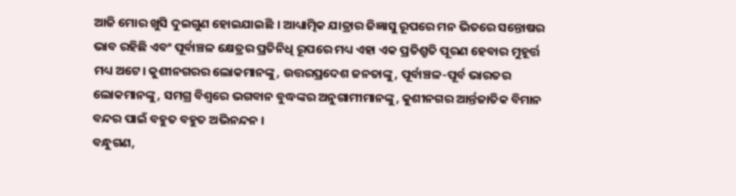ଆଜି ମୋର ଖୁସି ଦୁଇଗୁଣ ହୋଇଯାଇଛି । ଆଧ୍ୟାତ୍ମିକ ଯାତ୍ରାର ଜିଜ୍ଞାସୁ ରୂପରେ ମନ ଭିତରେ ସନ୍ତୋଷର ଭାବ ରହିଛି ଏବଂ ପୂର୍ବାଞ୍ଚଳ କ୍ଷେତ୍ରର ପ୍ରତିନିଧି ରୂପରେ ମଧ୍ୟ ଏହା ଏକ ପ୍ରତିଶ୍ରୁତି ପୂରଣ ହେବାର ମୁହୂର୍ତ୍ତ ମଧ୍ୟ ଅଟେ। କୁଶୀନଗରର ଲୋକମାନଙ୍କୁ, ଉତ୍ତରପ୍ରଦେଶ ଜନତାଙ୍କୁ, ପୂର୍ବାଞ୍ଚଳ-ପୂର୍ବ ଭାରତର ଲୋକମାନଙ୍କୁ, ସମଗ୍ର ବିଶ୍ୱରେ ଭଗବାନ ବୁଦ୍ଧଙ୍କର ଅନୁଗାମୀମାନଙ୍କୁ, କୁଶୀନଗର ଆର୍ନ୍ତଜାତିକ ବିମାନ ବନ୍ଦର ପାଇଁ ବହୁତ ବହୁତ ଅଭିନନ୍ଦନ ।
ବନ୍ଧୁଗଣ,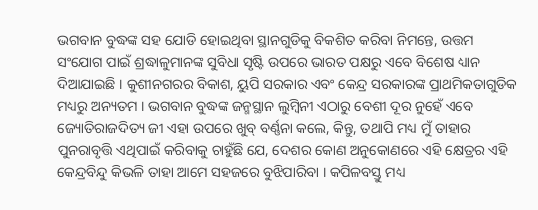ଭଗବାନ ବୁଦ୍ଧଙ୍କ ସହ ଯୋଡି ହୋଇଥିବା ସ୍ଥାନଗୁଡିକୁ ବିକଶିତ କରିବା ନିମନ୍ତେ, ଉତ୍ତମ ସଂଯୋଗ ପାଇଁ ଶ୍ରଦ୍ଧାଳୁମାନଙ୍କ ସୁବିଧା ସୃଷ୍ଟି ଉପରେ ଭାରତ ପକ୍ଷରୁ ଏବେ ବିଶେଷ ଧ୍ୟାନ ଦିଆଯାଇଛି । କୁଶୀନଗରର ବିକାଶ, ୟୁପି ସରକାର ଏବଂ କେନ୍ଦ୍ର ସରକାରଙ୍କ ପ୍ରାଥମିକତାଗୁଡିକ ମଧ୍ୟରୁ ଅନ୍ୟତମ । ଭଗବାନ ବୁଦ୍ଧଙ୍କ ଜନ୍ମସ୍ଥାନ ଲୁମ୍ବିନୀ ଏଠାରୁ ବେଶୀ ଦୂର ନୁହେଁ ଏବେ ଜ୍ୟୋତିରାଜଦିତ୍ୟ ଜୀ ଏହା ଉପରେ ଖୁବ୍ ବର୍ଣ୍ଣନା କଲେ, କିନ୍ତୁ, ତଥାପି ମଧ୍ୟ ମୁଁ ତାହାର ପୁନରାବୃତ୍ତି ଏଥିପାଇଁ କରିବାକୁ ଚାହୁଁଛି ଯେ, ଦେଶର କୋଣ ଅନୁକୋଣରେ ଏହି କ୍ଷେତ୍ରର ଏହି କେନ୍ଦ୍ରବିନ୍ଦୁ କିଭଳି ତାହା ଆମେ ସହଜରେ ବୁଝିପାରିବା । କପିଳବସ୍ତୁ ମଧ୍ୟ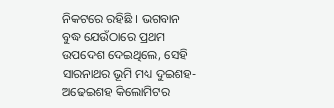ନିକଟରେ ରହିଛି । ଭଗବାନ ବୁଦ୍ଧ ଯେଉଁଠାରେ ପ୍ରଥମ ଉପଦେଶ ଦେଇଥିଲେ, ସେହି ସାରନାଥର ଭୂମି ମଧ୍ୟ ଦୁଇଶହ-ଅଢେଇଶହ କିଲୋମିଟର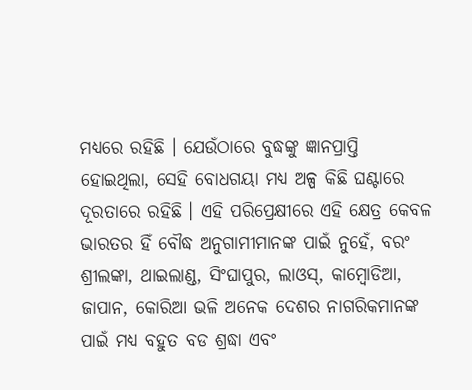ମଧ୍ୟରେ ରହିଛି । ଯେଉଁଠାରେ ବୁଦ୍ଧଙ୍କୁ ଜ୍ଞାନପ୍ରାପ୍ତି ହୋଇଥିଲା, ସେହି ବୋଧଗୟା ମଧ୍ୟ ଅଳ୍ପ କିଛି ଘଣ୍ଟାରେ ଦୂରତାରେ ରହିଛି । ଏହି ପରିପ୍ରେକ୍ଷୀରେ ଏହି କ୍ଷେତ୍ର କେବଳ ଭାରତର ହିଁ ବୌଦ୍ଧ ଅନୁଗାମୀମାନଙ୍କ ପାଇଁ ନୁହେଁ, ବରଂ ଶ୍ରୀଲଙ୍କା, ଥାଇଲାଣ୍ଡ, ସିଂଘାପୁର, ଲାଓସ୍, କାମ୍ବୋଡିଆ, ଜାପାନ, କୋରିଆ ଭଳି ଅନେକ ଦେଶର ନାଗରିକମାନଙ୍କ ପାଇଁ ମଧ୍ୟ ବହୁତ ବଡ ଶ୍ରଦ୍ଧା ଏବଂ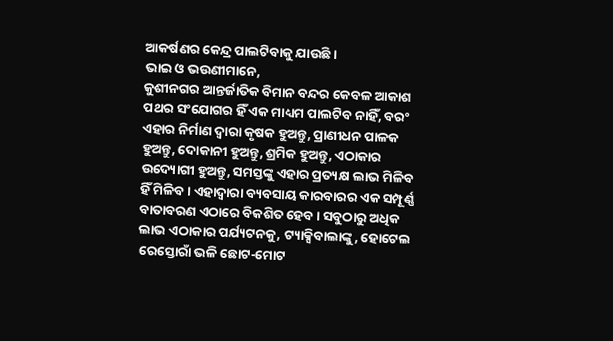ଆକର୍ଷଣର କେନ୍ଦ୍ର ପାଲଟିବାକୁ ଯାଉଛି ।
ଭାଇ ଓ ଭଉଣୀମାନେ,
କୁଶୀନଗର ଆନ୍ତର୍ଜାତିକ ବିମାନ ବନ୍ଦର କେବଳ ଆକାଶ ପଥର ସଂଯୋଗର ହିଁ ଏକ ମାଧ୍ୟମ ପାଲଟିବ ନାହିଁ, ବରଂ ଏହାର ନିର୍ମାଣ ଦ୍ୱାରା କୃଷକ ହୁଅନ୍ତୁ, ପ୍ରାଣୀଧନ ପାଳକ ହୁଅନ୍ତୁ, ଦୋକାନୀ ହୁଅନ୍ତୁ, ଶ୍ରମିକ ହୁଅନ୍ତୁ, ଏଠାକାର ଉଦ୍ୟୋଗୀ ହୁଅନ୍ତୁ, ସମସ୍ତଙ୍କୁ ଏହାର ପ୍ରତ୍ୟକ୍ଷ ଲାଭ ମିଳିବ ହିଁ ମିଳିବ । ଏହାଦ୍ୱାରା ବ୍ୟବସାୟ କାରବାରର ଏକ ସମ୍ପୂର୍ଣ୍ଣ ବାତାବରଣ ଏଠାରେ ବିକଶିତ ହେବ । ସବୁଠାରୁ ଅଧିକ ଲାଭ ଏଠାକାର ପର୍ଯ୍ୟଟନକୁ, ଟ୍ୟାକ୍ସିବାଲାଙ୍କୁ, ହୋଟେଲ ରେସ୍ତୋରାଁ ଭଳି ଛୋଟ-ମୋଟ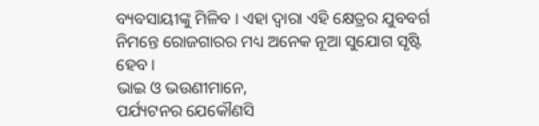ବ୍ୟବସାୟୀଙ୍କୁ ମିଳିବ । ଏହା ଦ୍ୱାରା ଏହି କ୍ଷେତ୍ରର ଯୁବବର୍ଗ ନିମନ୍ତେ ରୋଜଗାରର ମଧ୍ୟ ଅନେକ ନୂଆ ସୁଯୋଗ ସୃଷ୍ଟି ହେବ ।
ଭାଇ ଓ ଭଉଣୀମାନେ,
ପର୍ଯ୍ୟଟନର ଯେକୌଣସି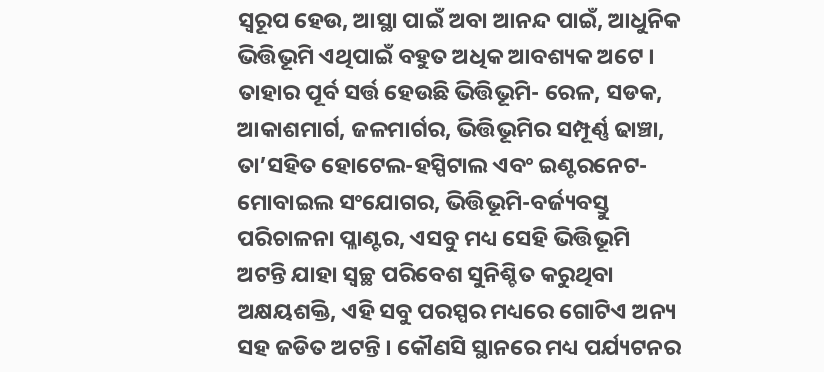ସ୍ୱରୂପ ହେଉ, ଆସ୍ଥା ପାଇଁ ଅବା ଆନନ୍ଦ ପାଇଁ, ଆଧୁନିକ ଭିତ୍ତିଭୂମି ଏଥିପାଇଁ ବହୁତ ଅଧିକ ଆବଶ୍ୟକ ଅଟେ । ତାହାର ପୂର୍ବ ସର୍ତ୍ତ ହେଉଛି ଭିତ୍ତିଭୂମି- ରେଳ, ସଡକ, ଆକାଶମାର୍ଗ, ଜଳମାର୍ଗର, ଭିତ୍ତିଭୂମିର ସମ୍ପୂର୍ଣ୍ଣ ଢାଞ୍ଚା, ତା’ସହିତ ହୋଟେଲ-ହସ୍ପିଟାଲ ଏବଂ ଇଣ୍ଟରନେଟ-ମୋବାଇଲ ସଂଯୋଗର, ଭିତ୍ତିଭୂମି-ବର୍ଜ୍ୟବସ୍ତୁ ପରିଚାଳନା ପ୍ଳାଣ୍ଟର, ଏସବୁ ମଧ୍ୟ ସେହି ଭିତ୍ତିଭୂମି ଅଟନ୍ତି ଯାହା ସ୍ୱଚ୍ଛ ପରିବେଶ ସୁନିଶ୍ଚିତ କରୁଥିବା ଅକ୍ଷୟଶକ୍ତି, ଏହି ସବୁ ପରସ୍ପର ମଧ୍ୟରେ ଗୋଟିଏ ଅନ୍ୟ ସହ ଜଡିତ ଅଟନ୍ତି । କୌଣସି ସ୍ଥାନରେ ମଧ୍ୟ ପର୍ଯ୍ୟଟନର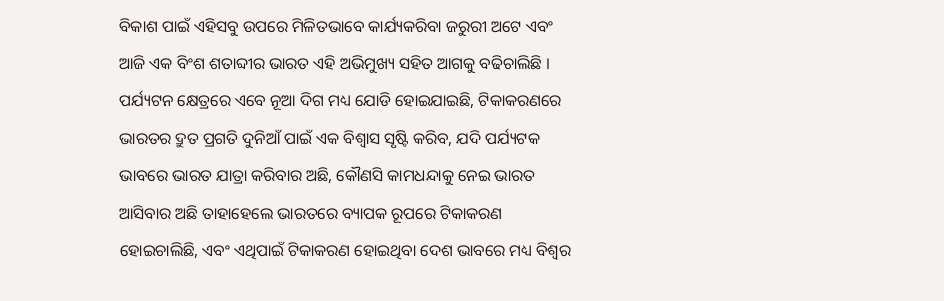ବିକାଶ ପାଇଁ ଏହିସବୁ ଉପରେ ମିଳିତଭାବେ କାର୍ଯ୍ୟକରିବା ଜରୁରୀ ଅଟେ ଏବଂ ଆଜି ଏକ ବିଂଶ ଶତାବ୍ଦୀର ଭାରତ ଏହି ଅଭିମୁଖ୍ୟ ସହିତ ଆଗକୁ ବଢିଚାଲିଛି । ପର୍ଯ୍ୟଟନ କ୍ଷେତ୍ରରେ ଏବେ ନୂଆ ଦିଗ ମଧ୍ୟ ଯୋଡି ହୋଇଯାଇଛି, ଟିକାକରଣରେ ଭାରତର ଦ୍ରୁତ ପ୍ରଗତି ଦୁନିଆଁ ପାଇଁ ଏକ ବିଶ୍ୱାସ ସୃଷ୍ଟି କରିବ, ଯଦି ପର୍ଯ୍ୟଟକ ଭାବରେ ଭାରତ ଯାତ୍ରା କରିବାର ଅଛି, କୌଣସି କାମଧନ୍ଦାକୁ ନେଇ ଭାରତ ଆସିବାର ଅଛି ତାହାହେଲେ ଭାରତରେ ବ୍ୟାପକ ରୂପରେ ଟିକାକରଣ ହୋଇଚାଲିଛି, ଏବଂ ଏଥିପାଇଁ ଟିକାକରଣ ହୋଇଥିବା ଦେଶ ଭାବରେ ମଧ୍ୟ ବିଶ୍ୱର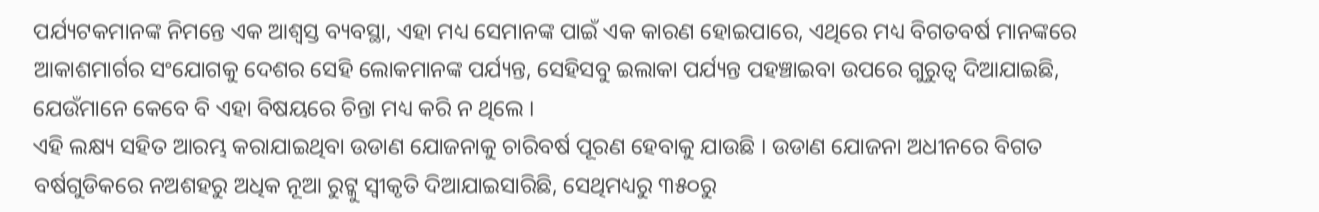ପର୍ଯ୍ୟଟକମାନଙ୍କ ନିମନ୍ତେ ଏକ ଆଶ୍ୱସ୍ତ ବ୍ୟବସ୍ଥା, ଏହା ମଧ୍ୟ ସେମାନଙ୍କ ପାଇଁ ଏକ କାରଣ ହୋଇପାରେ, ଏଥିରେ ମଧ୍ୟ ବିଗତବର୍ଷ ମାନଙ୍କରେ ଆକାଶମାର୍ଗର ସଂଯୋଗକୁ ଦେଶର ସେହି ଲୋକମାନଙ୍କ ପର୍ଯ୍ୟନ୍ତ, ସେହିସବୁ ଇଲାକା ପର୍ଯ୍ୟନ୍ତ ପହଞ୍ଚାଇବା ଉପରେ ଗୁରୁତ୍ୱ ଦିଆଯାଇଛି, ଯେଉଁମାନେ କେବେ ବି ଏହା ବିଷୟରେ ଚିନ୍ତା ମଧ୍ୟ କରି ନ ଥିଲେ ।
ଏହି ଲକ୍ଷ୍ୟ ସହିତ ଆରମ୍ଭ କରାଯାଇଥିବା ଉଡାଣ ଯୋଜନାକୁ ଚାରିବର୍ଷ ପୂରଣ ହେବାକୁ ଯାଉଛି । ଉଡାଣ ଯୋଜନା ଅଧୀନରେ ବିଗତ ବର୍ଷଗୁଡିକରେ ନଅଶହରୁ ଅଧିକ ନୂଆ ରୁଟ୍କୁ ସ୍ୱୀକୃତି ଦିଆଯାଇସାରିଛି, ସେଥିମଧ୍ୟରୁ ୩୫୦ରୁ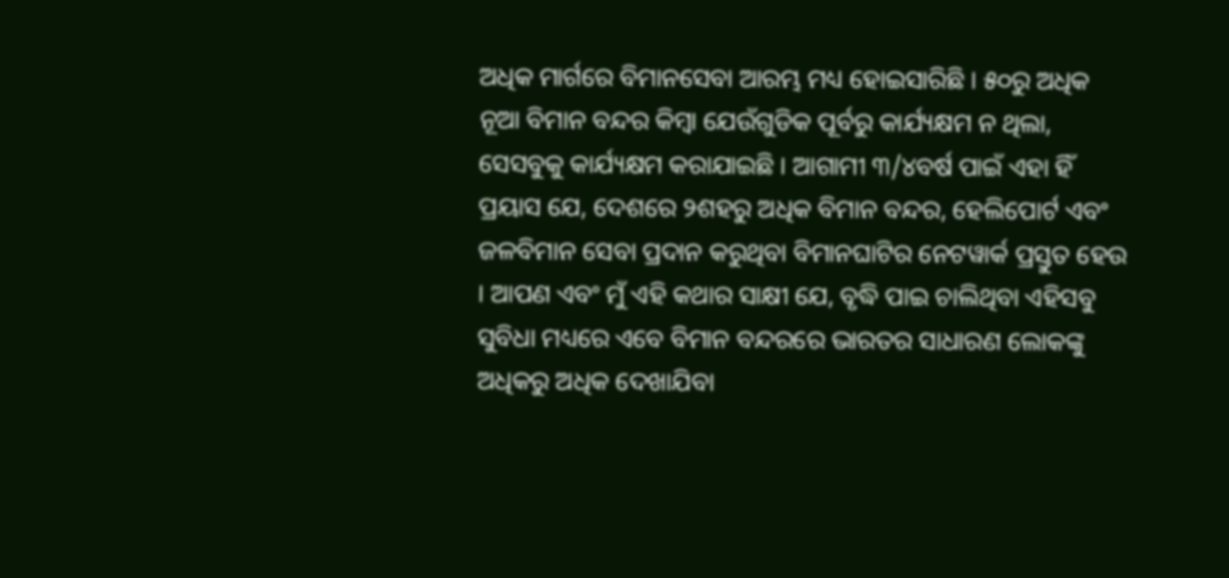ଅଧିକ ମାର୍ଗରେ ବିମାନସେବା ଆରମ୍ଭ ମଧ୍ୟ ହୋଇସାରିଛି । ୫୦ରୁ ଅଧିକ ନୂଆ ବିମାନ ବନ୍ଦର କିମ୍ବା ଯେଉଁଗୁଡିକ ପୂର୍ବରୁ କାର୍ଯ୍ୟକ୍ଷମ ନ ଥିଲା, ସେସବୁକୁ କାର୍ଯ୍ୟକ୍ଷମ କରାଯାଇଛି । ଆଗାମୀ ୩/୪ବର୍ଷ ପାଇଁ ଏହା ହିଁ ପ୍ରୟାସ ଯେ, ଦେଶରେ ୨ଶହରୁ ଅଧିକ ବିମାନ ବନ୍ଦର, ହେଲିପୋର୍ଟ ଏବଂ ଜଳବିମାନ ସେବା ପ୍ରଦାନ କରୁଥିବା ବିମାନଘାଟିର ନେଟୱାର୍କ ପ୍ରସ୍ତୁତ ହେଉ । ଆପଣ ଏବଂ ମୁଁ ଏହି କଥାର ସାକ୍ଷୀ ଯେ, ବୃଦ୍ଧି ପାଇ ଚାଲିଥିବା ଏହିସବୁ ସୁବିଧା ମଧ୍ୟରେ ଏବେ ବିମାନ ବନ୍ଦରରେ ଭାରତର ସାଧାରଣ ଲୋକଙ୍କୁ ଅଧିକରୁ ଅଧିକ ଦେଖାଯିବା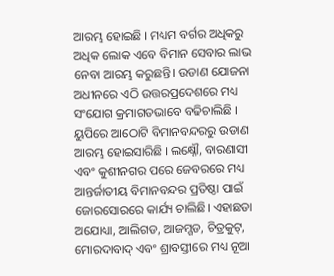ଆରମ୍ଭ ହୋଇଛି । ମଧ୍ୟମ ବର୍ଗର ଅଧିକରୁ ଅଧିକ ଲୋକ ଏବେ ବିମାନ ସେବାର ଲାଭ ନେବା ଆରମ୍ଭ କରୁଛନ୍ତି। ଉଡାଣ ଯୋଜନା ଅଧୀନରେ ଏଠି ଉତ୍ତରପ୍ରଦେଶରେ ମଧ୍ୟ ସଂଯୋଗ କ୍ରମାଗତଭାବେ ବଢିଚାଲିଛି । ୟୁପିରେ ଆଠୋଟି ବିମାନବନ୍ଦରରୁ ଉଡାଣ ଆରମ୍ଭ ହୋଇସାରିଛି । ଲକ୍ଷ୍ନୌ, ବାରଣାସୀ ଏବଂ କୁଶୀନଗର ପରେ ଜେବରରେ ମଧ୍ୟ ଆନ୍ତର୍ଜାତୀୟ ବିମାନବନ୍ଦର ପ୍ରତିଷ୍ଠା ପାଇଁ ଜୋରସୋରରେ କାର୍ଯ୍ୟ ଚାଲିଛି। ଏହାଛଡା ଅଯୋଧ୍ୟା, ଆଲିଗଡ, ଆଜମ୍ଗଡ, ଚିତ୍ରକୁଟ୍, ମୋରଦାବାଦ୍ ଏବଂ ଶ୍ରାବସ୍ତୀରେ ମଧ୍ୟ ନୂଆ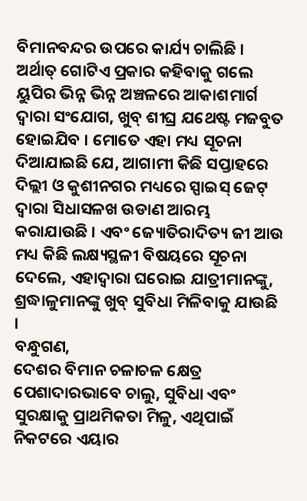ବିମାନବନ୍ଦର ଉପରେ କାର୍ଯ୍ୟ ଚାଲିଛି । ଅର୍ଥାତ୍ ଗୋଟିଏ ପ୍ରକାର କହିବାକୁ ଗଲେ ୟୁପିର ଭିନ୍ନ ଭିନ୍ନ ଅଞ୍ଚଳରେ ଆକାଶମାର୍ଗ ଦ୍ୱାରା ସଂଯୋଗ, ଖୁବ୍ ଶୀଘ୍ର ଯଥେଷ୍ଟ ମଜବୁତ ହୋଇଯିବ । ମୋତେ ଏହା ମଧ୍ୟ ସୂଚନା ଦିଆଯାଇଛି ଯେ, ଆଗାମୀ କିଛି ସପ୍ତାହରେ ଦିଲ୍ଲୀ ଓ କୁଶୀନଗର ମଧ୍ୟରେ ସ୍ପାଇସ୍ ଜେଟ୍ ଦ୍ୱାରା ସିଧାସଳଖ ଉଡାଣ ଆରମ୍ଭ କରାଯାଉଛି । ଏବଂ ଜ୍ୟୋତିରାଦିତ୍ୟ ଜୀ ଆଉ ମଧ୍ୟ କିଛି ଲକ୍ଷ୍ୟସ୍ଥଳୀ ବିଷୟରେ ସୂଚନା ଦେଲେ, ଏହାଦ୍ୱାରା ଘରୋଇ ଯାତ୍ରୀମାନଙ୍କୁ, ଶ୍ରଦ୍ଧାଳୁମାନଙ୍କୁ ଖୁବ୍ ସୁବିଧା ମିଳିବାକୁ ଯାଉଛି ।
ବନ୍ଧୁଗଣ,
ଦେଶର ବିମାନ ଚଳାଚଳ କ୍ଷେତ୍ର ପେଶାଦାରଭାବେ ଚାଲୁ, ସୁବିଧା ଏବଂ ସୁରକ୍ଷାକୁ ପ୍ରାଥମିକତା ମିଳୁ, ଏଥିପାଇଁ ନିକଟରେ ଏୟାର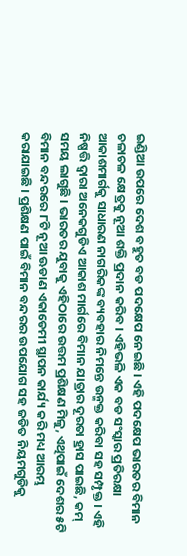ଇଣ୍ଡିଆ ଉପରେ ଦେଶ ବହୁତ ବଡ ପଦକ୍ଷେପ ନେଇଛି । ଏହି ପଦକ୍ଷେପ ଭାରତର ବିମାନ ଚଳାଚଳ କ୍ଷେତ୍ରକୁ ନୂଆ ଶକ୍ତି ପ୍ରଦାନ କରିବ । ଏହିଭଳି ଏକ ବଡ ସଂସ୍କାର ପ୍ରତିରକ୍ଷା ଆକାଶମାର୍ଗକୁ ସାଧାରଣ ନାଗରିକଙ୍କ ବ୍ୟବହାର ନିମନ୍ତେ ଉନ୍ମକ୍ତ କରିବା ସହ ସମ୍ପୃକ୍ତ । ଏହି ନିଷ୍ପତ୍ତି ଦ୍ୱାରା ଅନେକଗୁଡିଏ ଆକାଶ ମାର୍ଗରେ ବିମାନ ଯାତ୍ରାର ଦୂରତା ହ୍ରାସ ପାଇଛି, କମ୍ ସମୟ ଲାଗୁଛି । ଭାରତର ଯୁବାକୁ ଏହିଠାରେ ଉତ୍ତମ ପ୍ରଶିକ୍ଷଣ ମିଳୁ, ଏଥିପାଇଁ ଦେଶର ୫ଟି ବିମାନ ବନ୍ଦରରେ ୮ଟି ନୂଆ ଊଡାଣ ଏକାଡେମୀ ସ୍ଥାପନ କାର୍ଯ୍ୟ କରି ମଧ୍ୟ ଆରମ୍ଭ କରାଯାଇଛି । ପ୍ରଶିକ୍ଷଣ ପାଇଁ ବିମାନ ବନ୍ଦରର ଉପଯୋଗ ସହ ଜଡିତ ନିୟମଗୁଡିକୁ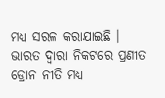ମଧ୍ୟ ସରଳ କରାଯାଇଛି । ଭାରତ ଦ୍ୱାରା ନିକଟରେ ପ୍ରଣୀତ ଡ୍ରୋନ ନୀତି ମଧ୍ୟ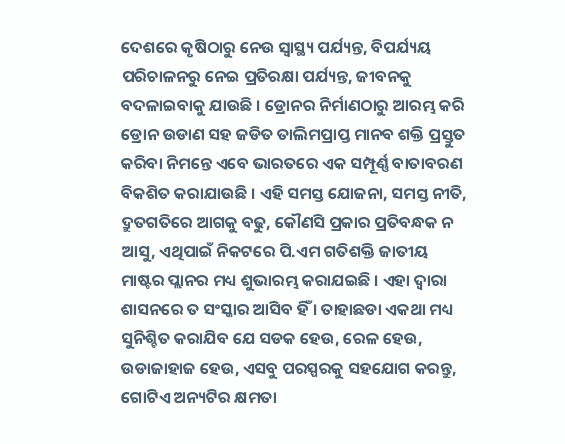ଦେଶରେ କୃଷିଠାରୁ ନେଉ ସ୍ୱାସ୍ଥ୍ୟ ପର୍ଯ୍ୟନ୍ତ, ବିପର୍ଯ୍ୟୟ ପରିଚାଳନରୁ ନେଇ ପ୍ରତିରକ୍ଷା ପର୍ଯ୍ୟନ୍ତ, ଜୀବନକୁ ବଦଳାଇବାକୁ ଯାଉଛି । ଡ୍ରୋନର ନିର୍ମାଣଠାରୁ ଆରମ୍ଭ କରି ଡ୍ରୋନ ଉଡାଣ ସହ ଜଡିତ ତାଲିମପ୍ରାପ୍ତ ମାନବ ଶକ୍ତି ପ୍ରସ୍ତୁତ କରିବା ନିମନ୍ତେ ଏବେ ଭାରତରେ ଏକ ସମ୍ପୂର୍ଣ୍ଣ ବାତାବରଣ ବିକଶିତ କରାଯାଉଛି । ଏହି ସମସ୍ତ ଯୋଜନା, ସମସ୍ତ ନୀତି, ଦ୍ରୁତଗତିରେ ଆଗକୁ ବଢୁ, କୌଣସି ପ୍ରକାର ପ୍ରତିବନ୍ଧକ ନ ଆସୁ, ଏଥିପାଇଁ ନିକଟରେ ପି.ଏମ ଗତିଶକ୍ତି ଜାତୀୟ ମାଷ୍ଟର ପ୍ଲାନର ମଧ୍ୟ ଶୁଭାରମ୍ଭ କରାଯଇଛି । ଏହା ଦ୍ୱାରା ଶାସନରେ ତ ସଂସ୍କାର ଆସିବ ହିଁ । ତାହାଛଡା ଏକଥା ମଧ୍ୟ ସୁନିଶ୍ଚିତ କରାଯିବ ଯେ ସଡକ ହେଉ, ରେଳ ହେଉ, ଉଡାଜାହାଜ ହେଉ, ଏସବୁ ପରସ୍ପରକୁ ସହଯୋଗ କରନ୍ତୁ, ଗୋଟିଏ ଅନ୍ୟଟିର କ୍ଷମତା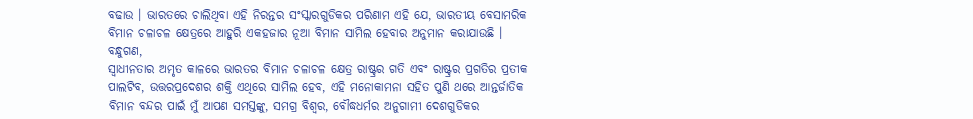ବଢାଉ । ଭାରତରେ ଚାଲିଥିବା ଏହି ନିରନ୍ତର ସଂସ୍କାରଗୁଡିକର ପରିଣାମ ଏହି ଯେ, ଭାରତୀୟ ବେସାମରିକ ବିମାନ ଚଳାଚଳ କ୍ଷେତ୍ରରେ ଆହୁରି ଏକହଜାର ନୂଆ ବିମାନ ସାମିଲ ହେବାର ଅନୁମାନ କରାଯାଉଛି ।
ବନ୍ଧୁଗଣ,
ସ୍ୱାଧୀନତାର ଅମୃତ କାଳରେ ଭାରତର ବିମାନ ଚଳାଚଳ କ୍ଷେତ୍ର ରାଷ୍ଟ୍ରର ଗତି ଏବଂ ରାଷ୍ଟ୍ରର ପ୍ରଗତିର ପ୍ରତୀକ ପାଲଟିବ, ଉତ୍ତରପ୍ରଦେଶର ଶକ୍ତି ଏଥିରେ ସାମିଲ ହେବ, ଏହି ମନୋକାମନା ସହିତ ପୁଣି ଥରେ ଆନ୍ତର୍ଜାତିକ ବିମାନ ବନ୍ଦର ପାଇଁ ମୁଁ ଆପଣ ସମସ୍ତଙ୍କୁ, ସମଗ୍ର ବିଶ୍ୱର, ବୌଦ୍ଧଧର୍ମର ଅନୁଗାମୀ ଦେଶଗୁଡିକର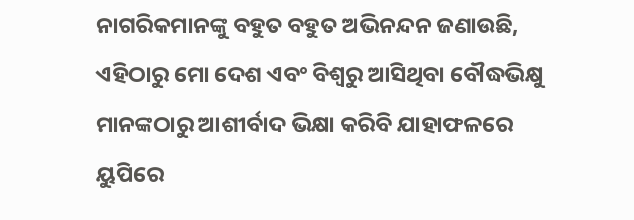ନାଗରିକମାନଙ୍କୁ ବହୁତ ବହୁତ ଅଭିନନ୍ଦନ ଜଣାଉଛି, ଏହିଠାରୁ ମୋ ଦେଶ ଏବଂ ବିଶ୍ୱରୁ ଆସିଥିବା ବୌଦ୍ଧଭିକ୍ଷୁ ମାନଙ୍କଠାରୁ ଆଶୀର୍ବାଦ ଭିକ୍ଷା କରିବି ଯାହାଫଳରେ ୟୁପିରେ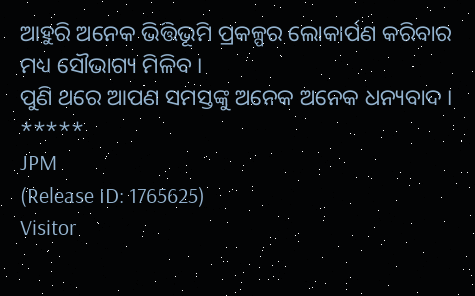ଆହୁରି ଅନେକ ଭିତ୍ତିଭୂମି ପ୍ରକଳ୍ପର ଲୋକାର୍ପଣ କରିବାର ମଧ୍ୟ ସୌଭାଗ୍ୟ ମିଳିବ ।
ପୁଣି ଥରେ ଆପଣ ସମସ୍ତଙ୍କୁ ଅନେକ ଅନେକ ଧନ୍ୟବାଦ ।
*****
JPM
(Release ID: 1765625)
Visitor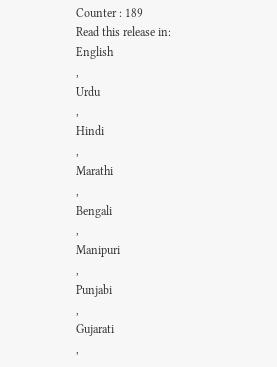Counter : 189
Read this release in:
English
,
Urdu
,
Hindi
,
Marathi
,
Bengali
,
Manipuri
,
Punjabi
,
Gujarati
,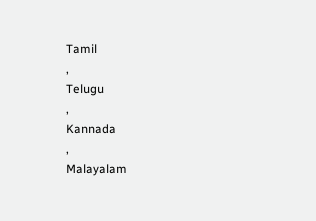Tamil
,
Telugu
,
Kannada
,
Malayalam